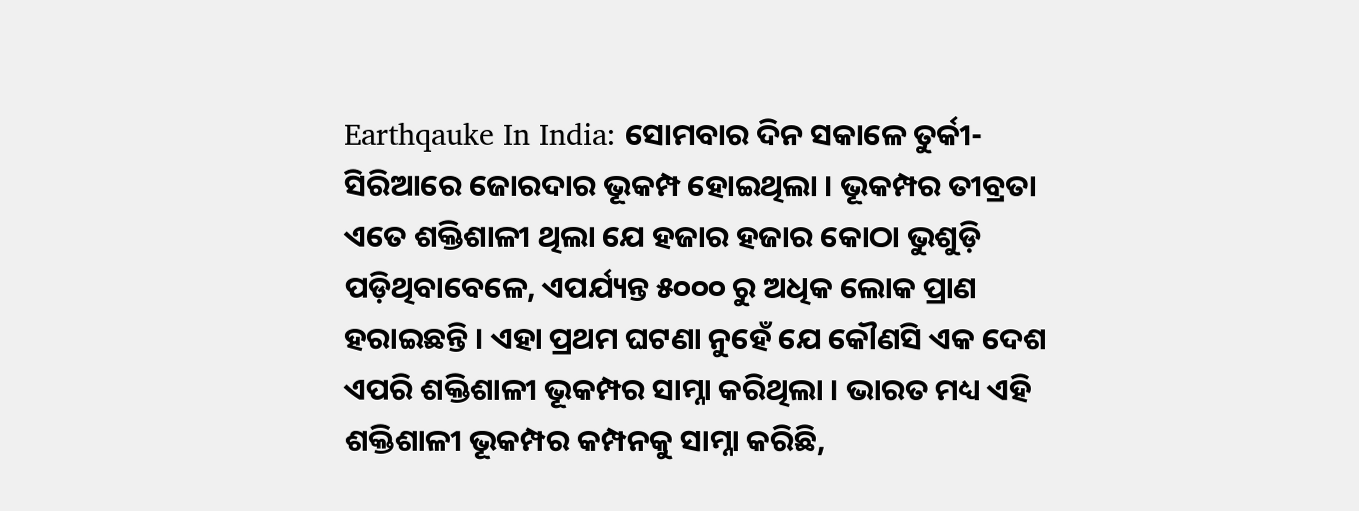Earthqauke In India: ସୋମବାର ଦିନ ସକାଳେ ତୁର୍କୀ-ସିରିଆରେ ଜୋରଦାର ଭୂକମ୍ପ ହୋଇଥିଲା । ଭୂକମ୍ପର ତୀବ୍ରତା ଏତେ ଶକ୍ତିଶାଳୀ ଥିଲା ଯେ ହଜାର ହଜାର କୋଠା ଭୁଶୁଡ଼ି ପଡ଼ିଥିବାବେଳେ, ଏପର୍ଯ୍ୟନ୍ତ ୫୦୦୦ ରୁ ଅଧିକ ଲୋକ ପ୍ରାଣ ହରାଇଛନ୍ତି । ଏହା ପ୍ରଥମ ଘଟଣା ନୁହେଁ ଯେ କୌଣସି ଏକ ଦେଶ ଏପରି ଶକ୍ତିଶାଳୀ ଭୂକମ୍ପର ସାମ୍ନା କରିଥିଲା । ଭାରତ ମଧ୍ୟ ଏହି ଶକ୍ତିଶାଳୀ ଭୂକମ୍ପର କମ୍ପନକୁ ସାମ୍ନା କରିଛି,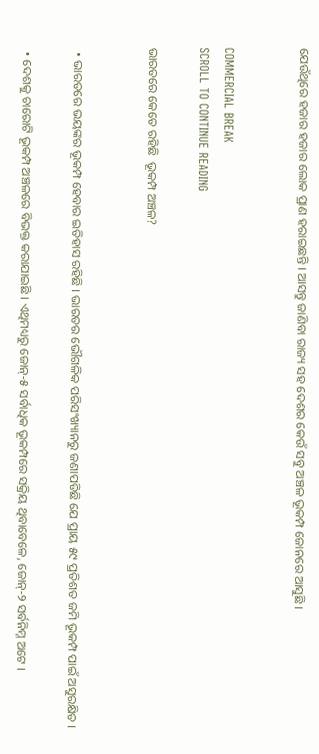ଯେଉଁଥିରେ ହଜାର ହଜାର ଲୋକ ପ୍ରାଣ ହରାଇଛନ୍ତି । ଆସନ୍ତୁ ଜାଣିବା ରାଜ୍ୟ ସହ ଦେଶର କେଉଁ ସବୁ ଅଞ୍ଚଳ ଭୂକମ୍ପ ଜୋନରେ ଆସୁଛି ।


COMMERCIAL BREAK
SCROLL TO CONTINUE READING

ଭାରତରେ କେତେ ରହିଛି  ଭୂକମ୍ପ ଅଞ୍ଚଳ?


  • ଭାରତରେ ଭୟଙ୍କର ଭୂକମ୍ପ ହେବାର ଇତିହାସ ରହିଛି । ଭାରତର ଭୌଗଳିକ ପରିସଂଖ୍ୟାନରୁ ଜଣାପଡିଛି ଯେ ପ୍ରାୟ ୫୯ ପ୍ରତିଶତ ଜମି ଭୂକମ୍ପ ପାଇଁ ଅସୁରକ୍ଷିତ ।

  • ଦେଶକୁ ଚାରୋଟି ଭୂକମ୍ପ ଅଞ୍ଚଳରେ ବିଭକ୍ତ କରାଯାଇଛି । ଏଥିମଧ୍ୟରୁ ଜୋନ୍-୫ ସର୍ବାଧିକ ଭୂକମ୍ପରେ ସକ୍ରିୟ ଥିବାବେଳେ, ଜୋନ୍-୨ ସର୍ବନିମ୍ନ ଅଟେ ।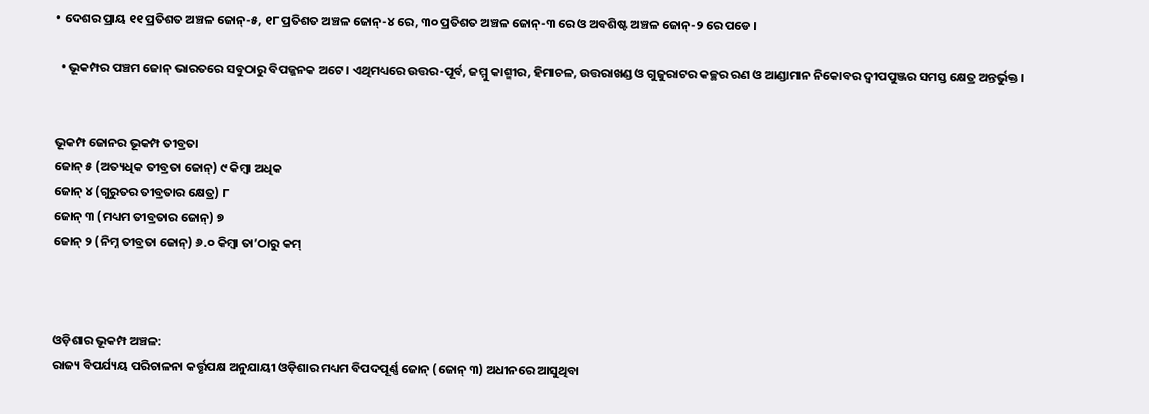• ଦେଶର ପ୍ରାୟ ୧୧ ପ୍ରତିଶତ ଅଞ୍ଚଳ ଜୋନ୍-୫, ୧୮ ପ୍ରତିଶତ ଅଞ୍ଚଳ ଜୋନ୍-୪ ରେ, ୩୦ ପ୍ରତିଶତ ଅଞ୍ଚଳ ଜୋନ୍-୩ ରେ ଓ ଅବଶିଷ୍ଟ ଅଞ୍ଚଳ ଜୋନ୍-୨ ରେ ପଡେ ।

  • ଭୂକମ୍ପର ପଞ୍ଚମ ଜୋନ୍ ଭାରତରେ ସବୁଠାରୁ ବିପଜ୍ଜନକ ଅଟେ । ଏଥିମଧ୍ୟରେ ଉତ୍ତର-ପୂର୍ବ, ଜମ୍ମୁ କାଶ୍ମୀର, ହିମାଚଳ, ଉତ୍ତରାଖଣ୍ଡ ଓ ଗୁଜୁରାଟର କଚ୍ଛର ରଣ ଓ ଆଣ୍ଡାମାନ ନିକୋବର ଦ୍ୱୀପପୁଞ୍ଜର ସମସ୍ତ କ୍ଷେତ୍ର ଅନ୍ତର୍ଭୁକ୍ତ ।


ଭୂକମ୍ପ ଜୋନର ଭୂକମ୍ପ ତୀବ୍ରତା
ଜୋନ୍ ୫ (ଅତ୍ୟଧିକ ତୀବ୍ରତା ଜୋନ୍) ୯ କିମ୍ବା ଅଧିକ
ଜୋନ୍ ୪ (ଗୁରୁତର ତୀବ୍ରତାର କ୍ଷେତ୍ର) ୮
ଜୋନ୍ ୩ (ମଧ୍ୟମ ତୀବ୍ରତାର ଜୋନ୍) ୭
ଜୋନ୍ ୨ (ନିମ୍ନ ତୀବ୍ରତା ଜୋନ୍) ୬.୦ କିମ୍ବା ତା’ଠାରୁ କମ୍



ଓଡ଼ିଶାର ଭୂକମ୍ପ ଅଞ୍ଚଳ:
ରାଜ୍ୟ ବିପର୍ଯ୍ୟୟ ପରିଚାଳନା କର୍ତ୍ତୃପକ୍ଷ ଅନୁଯାୟୀ ଓଡ଼ିଶାର ମଧ୍ୟମ ବିପଦପୂର୍ଣ୍ଣ ଜୋନ୍ (ଜୋନ୍ ୩) ଅଧୀନରେ ଆସୁଥିବା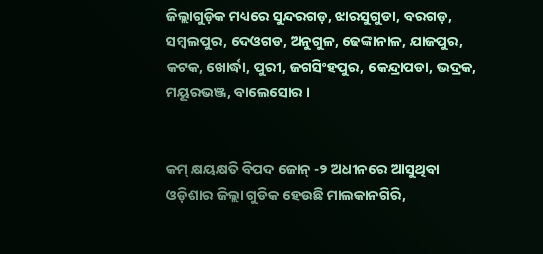ଜିଲ୍ଲାଗୁଡ଼ିକ ମଧ୍ୟରେ ସୁନ୍ଦରଗଡ଼, ଝାରସୁଗୁଡା, ବରଗଡ଼, ସମ୍ବଲପୁର, ଦେଓଗଡ, ଅନୁଗୁଳ, ଢେଙ୍କାନାଳ, ଯାଜପୁର, କଟକ, ଖୋର୍ଦ୍ଧା, ପୁରୀ, ଜଗସିଂହପୁର, କେନ୍ଦ୍ରାପଡା, ଭଦ୍ରକ, ମୟୂରଭଞ୍ଜ, ବାଲେସୋର ।


କମ୍ କ୍ଷୟକ୍ଷତି ବିପଦ ଜୋନ୍ -୨ ଅଧୀନରେ ଆସୁଥିବା ଓଡ଼ିଶାର ଜିଲ୍ଲା ଗୁଡିକ ହେଉଛି ମାଲକାନଗିରି,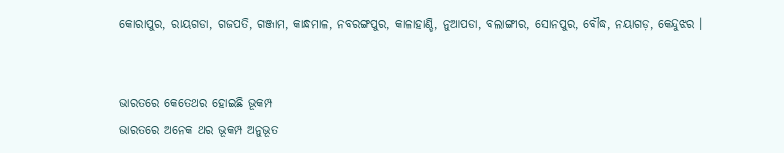କୋରାପୁର, ରାୟଗଡା, ଗଜପତି, ଗଞ୍ଜାମ, କାନ୍ଧମାଳ, ନବରଙ୍ଗପୁର, କାଳାହାଣ୍ଡି, ନୁଆପଡା, ବଲାଙ୍ଗୀର, ସୋନପୁର, ବୌଦ୍ଧ, ନୟାଗଡ଼, କେନ୍ଦୁଝର ।


ଭାରତରେ କେତେଥର ହୋଇଛି ଭୂକମ୍ପ
ଭାରତରେ ଅନେକ ଥର ଭୂକମ୍ପ ଅନୁଭୂତ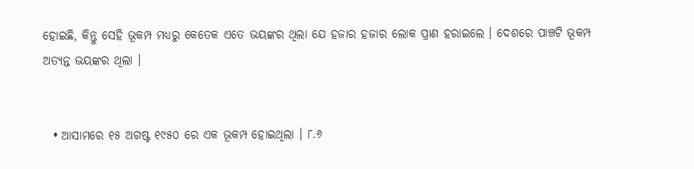ହୋଇଛି, କିନ୍ତୁ ସେହି ଭୂକମ୍ପ ମଧ୍ୟରୁ କେତେକ ଏତେ ଭୟଙ୍କର ଥିଲା ଯେ ହଜାର ହଜାର ଲୋକ ପ୍ରାଣ ହରାଇଲେ । ଦେଶରେ ପାଞ୍ଚଟି ଭୂକମ୍ପ ଅତ୍ୟନ୍ତ ଭୟଙ୍କର ଥିଲା ।


  • ଆସାମରେ ୧୫ ଅଗଷ୍ଟ ୧୯୫୦ ରେ ଏକ ଭୂକମ୍ପ ହୋଇଥିଲା । ୮.୬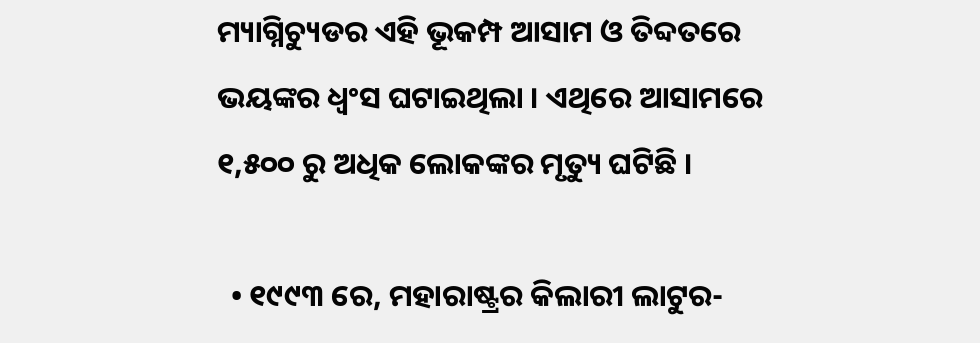ମ୍ୟାଗ୍ନିଚ୍ୟୁଡର ଏହି ଭୂକମ୍ପ ଆସାମ ଓ ତିବ୍ଦତରେ ଭୟଙ୍କର ଧ୍ୱଂସ ଘଟାଇଥିଲା । ଏଥିରେ ଆସାମରେ ୧,୫୦୦ ରୁ ଅଧିକ ଲୋକଙ୍କର ମୃତ୍ୟୁ ଘଟିଛି ।

  • ୧୯୯୩ ରେ, ମହାରାଷ୍ଟ୍ରର କିଲାରୀ ଲାଟୁର-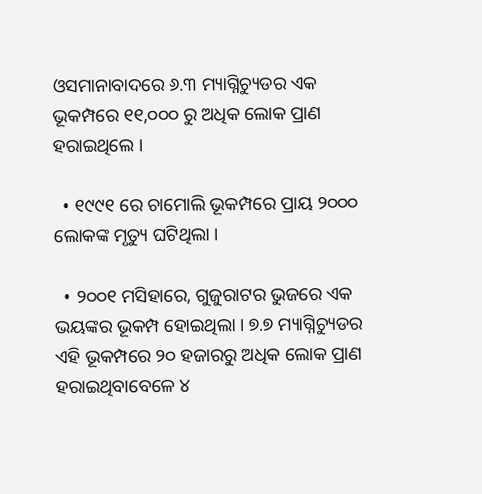ଓସମାନାବାଦରେ ୬.୩ ମ୍ୟାଗ୍ନିଚ୍ୟୁଡର ଏକ ଭୂକମ୍ପରେ ୧୧,୦୦୦ ରୁ ଅଧିକ ଲୋକ ପ୍ରାଣ ହରାଇଥିଲେ ।

  • ୧୯୯୧ ରେ ଚାମୋଲି ଭୂକମ୍ପରେ ପ୍ରାୟ ୨୦୦୦ ଲୋକଙ୍କ ମୃତ୍ୟୁ ଘଟିଥିଲା ।

  • ୨୦୦୧ ମସିହାରେ, ଗୁଜୁରାଟର ଭୁଜରେ ଏକ ଭୟଙ୍କର ଭୂକମ୍ପ ହୋଇଥିଲା । ୭.୭ ମ୍ୟାଗ୍ନିଚ୍ୟୁଡର ଏହି ଭୂକମ୍ପରେ ୨୦ ହଜାରରୁ ଅଧିକ ଲୋକ ପ୍ରାଣ ହରାଇଥିବାବେଳେ ୪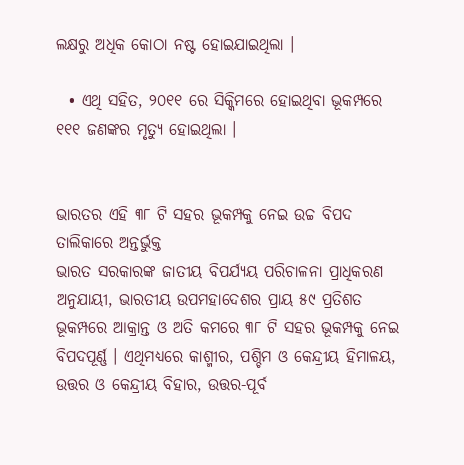ଲକ୍ଷରୁ ଅଧିକ କୋଠା ନଷ୍ଟ ହୋଇଯାଇଥିଲା ।

  • ଏଥି ସହିତ, ୨୦୧୧ ରେ ସିକ୍କିମରେ ହୋଇଥିବା ଭୂକମ୍ପରେ ୧୧୧ ଜଣଙ୍କର ମୃତ୍ୟୁ ହୋଇଥିଲା ।


ଭାରତର ଏହି ୩୮ ଟି ସହର ଭୂକମ୍ପକୁ ନେଇ ଉଚ୍ଚ ବିପଦ ତାଲିକାରେ ଅନ୍ତର୍ଭୁକ୍ତ
ଭାରତ ସରକାରଙ୍କ ଜାତୀୟ ବିପର୍ଯ୍ୟୟ ପରିଚାଳନା ପ୍ରାଧିକରଣ ଅନୁଯାୟୀ, ଭାରତୀୟ ଉପମହାଦେଶର ପ୍ରାୟ ୫୯ ପ୍ରତିଶତ ଭୂକମ୍ପରେ ଆକ୍ରାନ୍ତ ଓ ଅତି କମରେ ୩୮ ଟି ସହର ଭୂକମ୍ପକୁ ନେଇ ବିପଦପୂର୍ଣ୍ଣ । ଏଥିମଧ୍ୟରେ କାଶ୍ମୀର, ପଶ୍ଚିମ ଓ କେନ୍ଦ୍ରୀୟ ହିମାଳୟ, ଉତ୍ତର ଓ କେନ୍ଦ୍ରୀୟ ବିହାର, ଉତ୍ତର-ପୂର୍ବ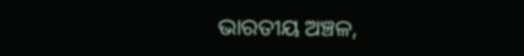ଭାରତୀୟ ଅଞ୍ଚଳ,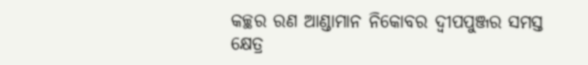କଚ୍ଛର ରଣ ଆଣ୍ଡାମାନ ନିକୋବର ଦ୍ୱୀପପୁଞ୍ଜର ସମସ୍ତ କ୍ଷେତ୍ର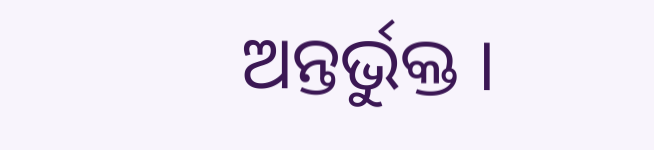ଅନ୍ତର୍ଭୁକ୍ତ ।